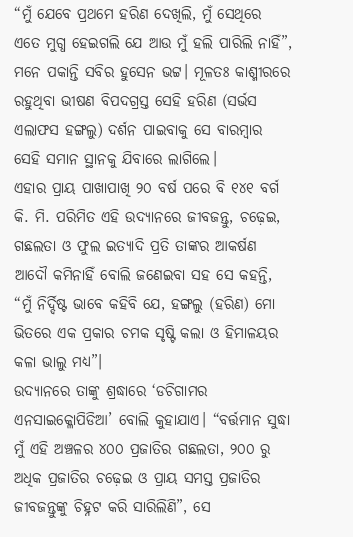“ମୁଁ ଯେବେ ପ୍ରଥମେ ହରିଣ ଦେଖିଲି, ମୁଁ ସେଥିରେ ଏତେ ମୁଗ୍ଧ ହେଇଗଲି ଯେ ଆଉ ମୁଁ ହଲି ପାରିଲି ନାହିଁ”, ମନେ ପକାନ୍ତି ସବିର ହୁସେନ ଭଟ୍ଟ। ମୂଳତଃ କାଶ୍ମୀରରେ ରହୁଥିବା ଭୀଷଣ ବିପଦଗ୍ରସ୍ତ ସେହି ହରିଣ (ସର୍ଭସ ଏଲାଫସ ହଙ୍ଗଲୁ) ଦର୍ଶନ ପାଇବାକୁ ସେ ବାରମ୍ବାର ସେହି ସମାନ ସ୍ଥାନକୁ ଯିବାରେ ଲାଗିଲେ।
ଏହାର ପ୍ରାୟ ପାଖାପାଖି ୨୦ ବର୍ଷ ପରେ ବି ୧୪୧ ବର୍ଗ କି. ମି. ପରିମିତ ଏହି ଉଦ୍ୟାନରେ ଜୀବଜନ୍ତୁ, ଚଢ଼େଇ, ଗଛଲତା ଓ ଫୁଲ ଇତ୍ୟାଦି ପ୍ରତି ତାଙ୍କର ଆକର୍ଷଣ ଆଦୌ କମିନାହିଁ ବୋଲି ଜଣେଇବା ସହ ସେ କହନ୍ତି, “ମୁଁ ନିର୍ଦ୍ଦିଷ୍ଟ ଭାବେ କହିବି ଯେ, ହଙ୍ଗଲୁ (ହରିଣ) ମୋ ଭିତରେ ଏକ ପ୍ରକାର ଚମକ ସୃଷ୍ଟି କଲା ଓ ହିମାଳୟର କଳା ଭାଲୁ ମଧ୍ୟ”।
ଉଦ୍ୟାନରେ ତାଙ୍କୁ ଶ୍ରଦ୍ଧାରେ ‘ଡଚିଗାମର ଏନସାଇକ୍ଳୋପିଡିଆ’ ବୋଲି କୁହାଯାଏ। “ବର୍ତ୍ତମାନ ସୁଦ୍ଧା ମୁଁ ଏହି ଅଞ୍ଚଳର ୪୦୦ ପ୍ରଜାତିର ଗଛଲତା, ୨୦୦ ରୁ ଅଧିକ ପ୍ରଜାତିର ଚଢ଼େଇ ଓ ପ୍ରାୟ ସମସ୍ତ ପ୍ରଜାତିର ଜୀବଜନ୍ତୁଙ୍କୁ ଚିହ୍ନଟ କରି ସାରିଲିଣି”, ସେ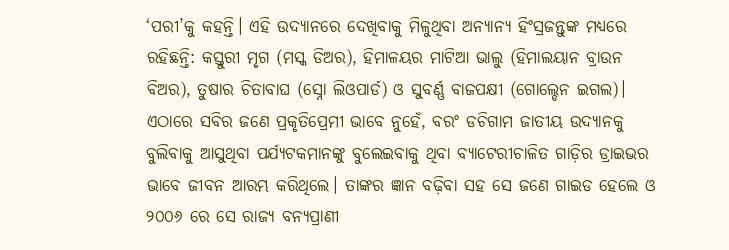‘ପରୀ’କୁ କହନ୍ତି। ଏହି ଉଦ୍ୟାନରେ ଦେଖିବାକୁ ମିଳୁଥିବା ଅନ୍ୟାନ୍ୟ ହିଂସ୍ରଜନ୍ତୁଙ୍କ ମଧ୍ୟରେ ରହିଛନ୍ତି: କସ୍ତୁରୀ ମୃଗ (ମସ୍କ ଡିଅର), ହିମାଳୟର ମାଟିଆ ଭାଲୁ (ହିମାଲୟାନ ବ୍ରାଉନ ବିଅର), ତୁଷାର ଚିତାବାଘ (ସ୍ନୋ ଲିଓପାର୍ଡ) ଓ ସୁବର୍ଣ୍ଣ ବାଜପକ୍ଷୀ (ଗୋଲ୍ଡେନ ଇଗଲ)।
ଏଠାରେ ସବିର ଜଣେ ପ୍ରକୃତିପ୍ରେମୀ ଭାବେ ନୁହେଁ, ବରଂ ଡଚିଗାମ ଜାତୀୟ ଉଦ୍ୟାନକୁ ବୁଲିବାକୁ ଆସୁଥିବା ପର୍ଯ୍ୟଟକମାନଙ୍କୁ ବୁଲେଇବାକୁ ଥିବା ବ୍ୟାଟେରୀଚାଳିତ ଗାଡ଼ିର ଡ୍ରାଇଭର ଭାବେ ଜୀବନ ଆରମ୍ଭ କରିଥିଲେ। ତାଙ୍କର ଜ୍ଞାନ ବଢ଼ିବା ସହ ସେ ଜଣେ ଗାଇଡ ହେଲେ ଓ ୨୦୦୬ ରେ ସେ ରାଜ୍ୟ ବନ୍ୟପ୍ରାଣୀ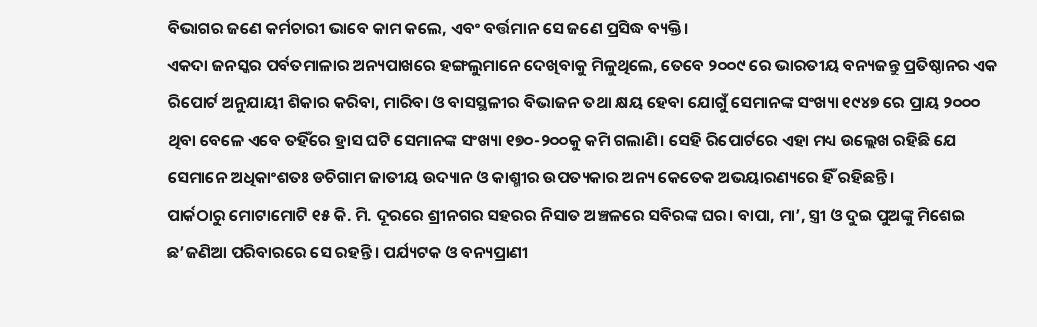ବିଭାଗର ଜଣେ କର୍ମଚାରୀ ଭାବେ କାମ କଲେ, ଏବଂ ବର୍ତ୍ତମାନ ସେ ଜଣେ ପ୍ରସିଦ୍ଧ ବ୍ୟକ୍ତି।
ଏକଦା ଜନସ୍କର ପର୍ବତମାଳାର ଅନ୍ୟପାଖରେ ହଙ୍ଗଲୁମାନେ ଦେଖିବାକୁ ମିଳୁଥିଲେ, ତେବେ ୨୦୦୯ ରେ ଭାରତୀୟ ବନ୍ୟଜନ୍ତୁ ପ୍ରତିଷ୍ଠାନର ଏକ ରିପୋର୍ଟ ଅନୁଯାୟୀ ଶିକାର କରିବା, ମାରିବା ଓ ବାସସ୍ଥଳୀର ବିଭାଜନ ତଥା କ୍ଷୟ ହେବା ଯୋଗୁଁ ସେମାନଙ୍କ ସଂଖ୍ୟା ୧୯୪୭ ରେ ପ୍ରାୟ ୨୦୦୦ ଥିବା ବେଳେ ଏବେ ତହିଁରେ ହ୍ରାସ ଘଟି ସେମାନଙ୍କ ସଂଖ୍ୟା ୧୭୦-୨୦୦କୁ କମି ଗଲାଣି। ସେହି ରିପୋର୍ଟରେ ଏହା ମଧ୍ୟ ଉଲ୍ଲେଖ ରହିଛି ଯେ ସେମାନେ ଅଧିକାଂଶତଃ ଡଚିଗାମ ଜାତୀୟ ଉଦ୍ୟାନ ଓ କାଶ୍ମୀର ଉପତ୍ୟକାର ଅନ୍ୟ କେତେକ ଅଭୟାରଣ୍ୟରେ ହିଁ ରହିଛନ୍ତି।
ପାର୍କଠାରୁ ମୋଟାମୋଟି ୧୫ କି. ମି. ଦୂରରେ ଶ୍ରୀନଗର ସହରର ନିସାତ ଅଞ୍ଚଳରେ ସବିରଙ୍କ ଘର। ବାପା, ମା’, ସ୍ତ୍ରୀ ଓ ଦୁଇ ପୁଅଙ୍କୁ ମିଶେଇ ଛ’ଜଣିଆ ପରିବାରରେ ସେ ରହନ୍ତି। ପର୍ଯ୍ୟଟକ ଓ ବନ୍ୟପ୍ରାଣୀ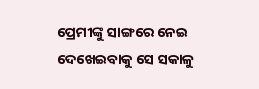ପ୍ରେମୀଙ୍କୁ ସାଙ୍ଗରେ ନେଇ ଦେଖେଇବାକୁ ସେ ସକାଳୁ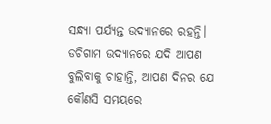ସନ୍ଧ୍ୟା ପର୍ଯ୍ୟନ୍ତ ଉଦ୍ୟାନରେ ରହନ୍ତି। ଡଚିଗାମ ଉଦ୍ୟାନରେ ଯଦି ଆପଣ ବୁଲିବାକୁ ଚାହାନ୍ତି, ଆପଣ ଦିନର ଯେ କୌଣସି ସମୟରେ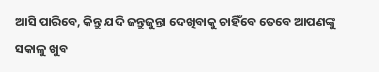ଆସି ପାରିବେ, କିନ୍ତୁ ଯଦି ଜନ୍ତୁଜୁନ୍ତା ଦେଖିବାକୁ ଚାହିଁବେ ତେବେ ଆପଣଙ୍କୁ ସକାଳୁ ଖୁବ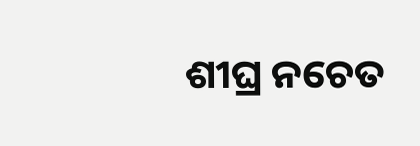ଶୀଘ୍ର ନଚେତ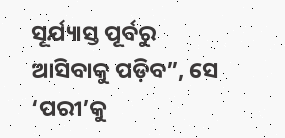ସୂର୍ଯ୍ୟାସ୍ତ ପୂର୍ବରୁ ଆସିବାକୁ ପଡ଼ିବ”, ସେ ‘ପରୀ’କୁ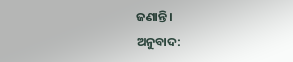ଜଣାନ୍ତି।
ଅନୁବାଦ: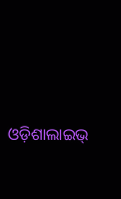ଓଡ଼ିଶାଲାଇଭ୍